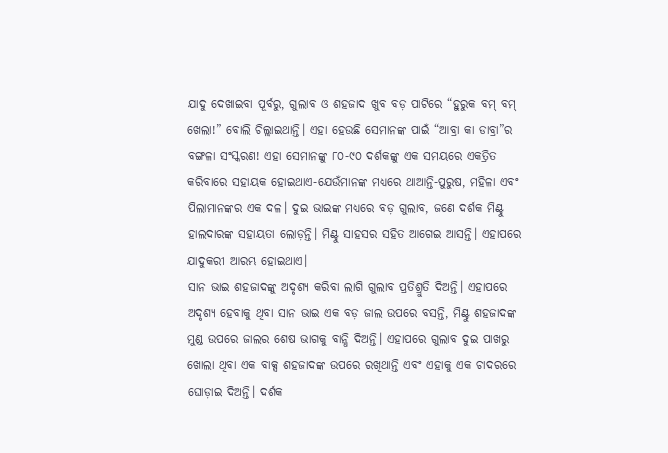ଯାଦୁ ଦେଖାଇବା ପୂର୍ବରୁ, ଗୁଲାବ ଓ ଶହଜାଦ ଖୁବ ବଡ଼ ପାଟିରେ “ହୁରୁକ ବମ୍ ବମ୍ ଖେଲା!” ବୋଲି ଚିଲ୍ଲାଇଥାନ୍ତି। ଏହା ହେଉଛି ସେମାନଙ୍କ ପାଇଁ “ଆବ୍ରା କା ଡାବ୍ରା”ର ବଙ୍ଗଳା ସଂସ୍କରଣ! ଏହା ସେମାନଙ୍କୁ ୮୦-୯୦ ଦର୍ଶକଙ୍କୁ ଏକ ସମୟରେ ଏକତ୍ରିତ କରିବାରେ ସହାୟକ ହୋଇଥାଏ-ଯେଉଁମାନଙ୍କ ମଧ୍ୟରେ ଥାଆନ୍ତି-ପୁରୁଷ, ମହିଳା ଏବଂ ପିଲାମାନଙ୍କର ଏକ ଦଳ। ଦୁଇ ଭାଇଙ୍କ ମଧ୍ୟରେ ବଡ଼ ଗୁଲାବ, ଜଣେ ଦର୍ଶକ ମିଣ୍ଟୁ ହାଲଦାରଙ୍କ ସହାୟତା ଲୋଡ଼ନ୍ତି। ମିଣ୍ଟୁ ସାହସର ସହିତ ଆଗେଇ ଆସନ୍ତି। ଏହାପରେ ଯାଦୁକରୀ ଆରମ୍ଭ ହୋଇଥାଏ।
ସାନ ଭାଇ ଶହଜାଦଙ୍କୁ ଅଦୃଶ୍ୟ କରିବା ଲାଗି ଗୁଲାବ ପ୍ରତିଶ୍ରୁତି ଦିଅନ୍ତି। ଏହାପରେ ଅଦୃଶ୍ୟ ହେବାକୁ ଥିବା ସାନ ଭାଇ ଏକ ବଡ଼ ଜାଲ ଉପରେ ବସନ୍ତି, ମିଣ୍ଟୁ ଶହଜାଦଙ୍କ ମୁଣ୍ଡ ଉପରେ ଜାଲର ଶେଷ ଭାଗକୁ ବାନ୍ଧି ଦିଅନ୍ତି। ଏହାପରେ ଗୁଲାବ ଦୁଇ ପାଖରୁ ଖୋଲା ଥିବା ଏକ ବାକ୍ସ ଶହଜାଦଙ୍କ ଉପରେ ରଖିଥାନ୍ତି ଏବଂ ଏହାକୁ ଏକ ଚାଦରରେ ଘୋଡ଼ାଇ ଦିଅନ୍ତି। ଦର୍ଶକ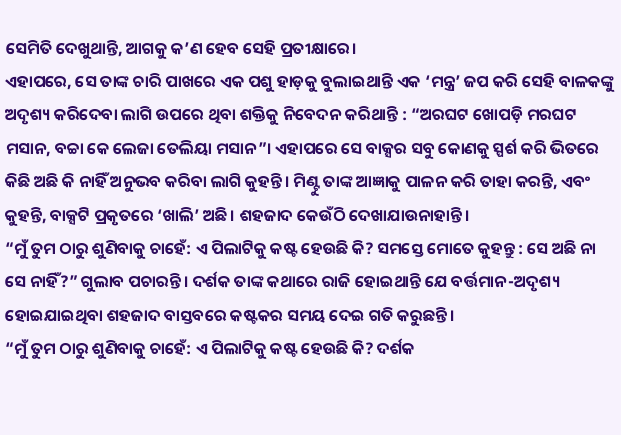ସେମିତି ଦେଖୁଥାନ୍ତି, ଆଗକୁ କ’ଣ ହେବ ସେହି ପ୍ରତୀକ୍ଷାରେ।
ଏହାପରେ, ସେ ତାଙ୍କ ଚାରି ପାଖରେ ଏକ ପଶୁ ହାଡ଼କୁ ବୁଲାଇଥାନ୍ତି ଏକ ‘ମନ୍ତ୍ର’ ଜପ କରି ସେହି ବାଳକଙ୍କୁ ଅଦୃଶ୍ୟ କରିଦେବା ଲାଗି ଉପରେ ଥିବା ଶକ୍ତିକୁ ନିବେଦନ କରିଥାନ୍ତି : “ଅରଘଟ ଖୋପଡ଼ି ମରଘଟ ମସାନ, ବଚ୍ଚା କେ ଲେଜା ତେଲିୟା ମସାନ”। ଏହାପରେ ସେ ବାକ୍ସର ସବୁ କୋଣକୁ ସ୍ପର୍ଶ କରି ଭିତରେ କିଛି ଅଛି କି ନାହିଁ ଅନୁଭବ କରିବା ଲାଗି କୁହନ୍ତି। ମିଣ୍ଟୁ ତାଙ୍କ ଆଜ୍ଞାକୁ ପାଳନ କରି ତାହା କରନ୍ତି, ଏବଂ କୁହନ୍ତି, ବାକ୍ସଟି ପ୍ରକୃତରେ ‘ଖାଲି’ ଅଛି। ଶହଜାଦ କେଉଁଠି ଦେଖାଯାଉନାହାନ୍ତି।
“ମୁଁ ତୁମ ଠାରୁ ଶୁଣିବାକୁ ଚାହେଁ: ଏ ପିଲାଟିକୁ କଷ୍ଟ ହେଉଛି କି? ସମସ୍ତେ ମୋତେ କୁହନ୍ତୁ : ସେ ଅଛି ନା ସେ ନାହିଁ?” ଗୁଲାବ ପଚାରନ୍ତି। ଦର୍ଶକ ତାଙ୍କ କଥାରେ ରାଜି ହୋଇଥାନ୍ତି ଯେ ବର୍ତ୍ତମାନ-ଅଦୃଶ୍ୟ ହୋଇଯାଇଥିବା ଶହଜାଦ ବାସ୍ତବରେ କଷ୍ଟକର ସମୟ ଦେଇ ଗତି କରୁଛନ୍ତି।
“ମୁଁ ତୁମ ଠାରୁ ଶୁଣିବାକୁ ଚାହେଁ: ଏ ପିଲାଟିକୁ କଷ୍ଟ ହେଉଛି କି? ଦର୍ଶକ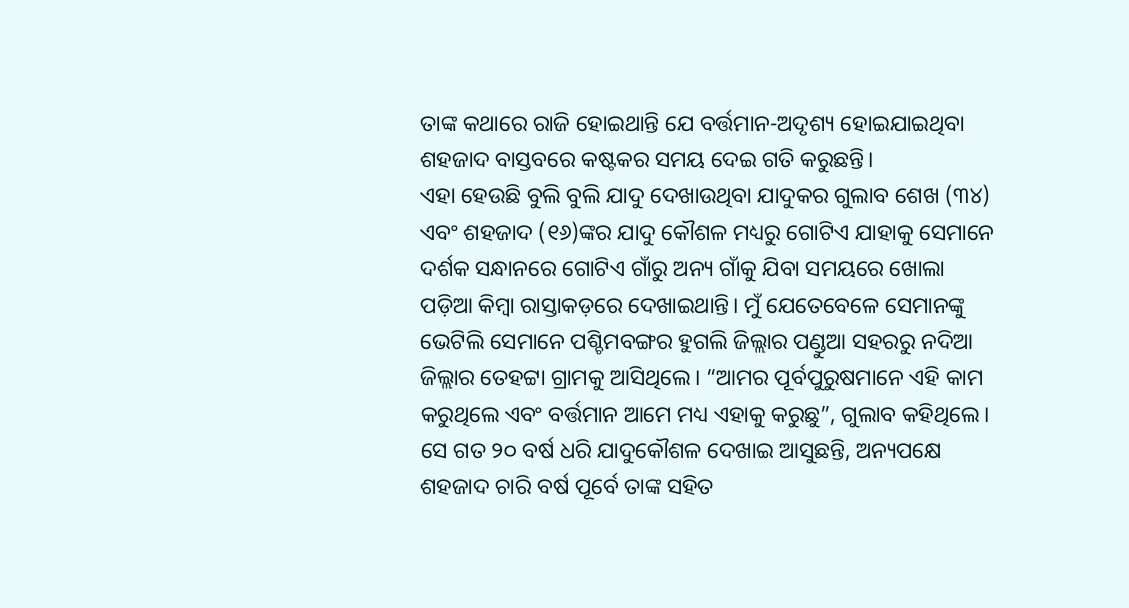ତାଙ୍କ କଥାରେ ରାଜି ହୋଇଥାନ୍ତି ଯେ ବର୍ତ୍ତମାନ-ଅଦୃଶ୍ୟ ହୋଇଯାଇଥିବା ଶହଜାଦ ବାସ୍ତବରେ କଷ୍ଟକର ସମୟ ଦେଇ ଗତି କରୁଛନ୍ତି।
ଏହା ହେଉଛି ବୁଲି ବୁଲି ଯାଦୁ ଦେଖାଉଥିବା ଯାଦୁକର ଗୁଲାବ ଶେଖ (୩୪) ଏବଂ ଶହଜାଦ (୧୬)ଙ୍କର ଯାଦୁ କୌଶଳ ମଧ୍ୟରୁ ଗୋଟିଏ ଯାହାକୁ ସେମାନେ ଦର୍ଶକ ସନ୍ଧାନରେ ଗୋଟିଏ ଗାଁରୁ ଅନ୍ୟ ଗାଁକୁ ଯିବା ସମୟରେ ଖୋଲା ପଡ଼ିଆ କିମ୍ବା ରାସ୍ତାକଡ଼ରେ ଦେଖାଇଥାନ୍ତି। ମୁଁ ଯେତେବେଳେ ସେମାନଙ୍କୁ ଭେଟିଲି ସେମାନେ ପଶ୍ଚିମବଙ୍ଗର ହୁଗଲି ଜିଲ୍ଲାର ପଣ୍ଡୁଆ ସହରରୁ ନଦିଆ ଜିଲ୍ଲାର ତେହଟ୍ଟା ଗ୍ରାମକୁ ଆସିଥିଲେ। “ଆମର ପୂର୍ବପୁରୁଷମାନେ ଏହି କାମ କରୁଥିଲେ ଏବଂ ବର୍ତ୍ତମାନ ଆମେ ମଧ୍ୟ ଏହାକୁ କରୁଛୁ”, ଗୁଲାବ କହିଥିଲେ। ସେ ଗତ ୨୦ ବର୍ଷ ଧରି ଯାଦୁକୌଶଳ ଦେଖାଇ ଆସୁଛନ୍ତି, ଅନ୍ୟପକ୍ଷେ ଶହଜାଦ ଚାରି ବର୍ଷ ପୂର୍ବେ ତାଙ୍କ ସହିତ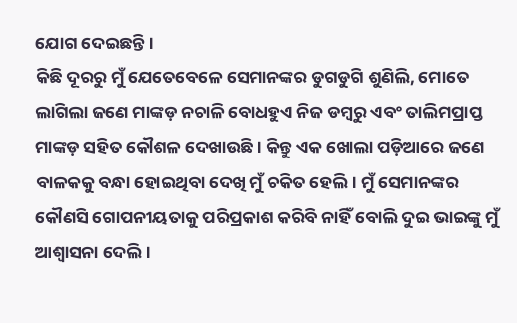ଯୋଗ ଦେଇଛନ୍ତି।
କିଛି ଦୂରରୁ ମୁଁ ଯେତେବେଳେ ସେମାନଙ୍କର ଡୁଗଡୁଗି ଶୁଣିଲି, ମୋତେ ଲାଗିଲା ଜଣେ ମାଙ୍କଡ଼ ନଚାଳି ବୋଧହୁଏ ନିଜ ଡମ୍ବରୁ ଏବଂ ତାଲିମପ୍ରାପ୍ତ ମାଙ୍କଡ଼ ସହିତ କୌଶଳ ଦେଖାଉଛି। କିନ୍ତୁ ଏକ ଖୋଲା ପଡ଼ିଆରେ ଜଣେ ବାଳକକୁ ବନ୍ଧା ହୋଇଥିବା ଦେଖି ମୁଁ ଚକିତ ହେଲି। ମୁଁ ସେମାନଙ୍କର କୌଣସି ଗୋପନୀୟତାକୁ ପରିପ୍ରକାଶ କରିବି ନାହିଁ ବୋଲି ଦୁଇ ଭାଇଙ୍କୁ ମୁଁ ଆଶ୍ୱାସନା ଦେଲି।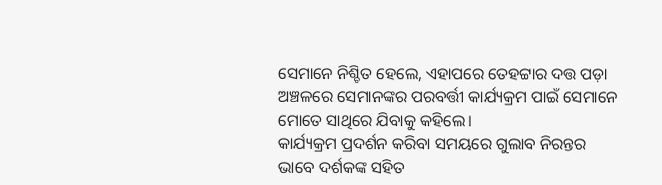ସେମାନେ ନିଶ୍ଚିତ ହେଲେ, ଏହାପରେ ତେହଟ୍ଟାର ଦତ୍ତ ପଡ଼ା ଅଞ୍ଚଳରେ ସେମାନଙ୍କର ପରବର୍ତ୍ତୀ କାର୍ଯ୍ୟକ୍ରମ ପାଇଁ ସେମାନେ ମୋତେ ସାଥିରେ ଯିବାକୁ କହିଲେ।
କାର୍ଯ୍ୟକ୍ରମ ପ୍ରଦର୍ଶନ କରିବା ସମୟରେ ଗୁଲାବ ନିରନ୍ତର ଭାବେ ଦର୍ଶକଙ୍କ ସହିତ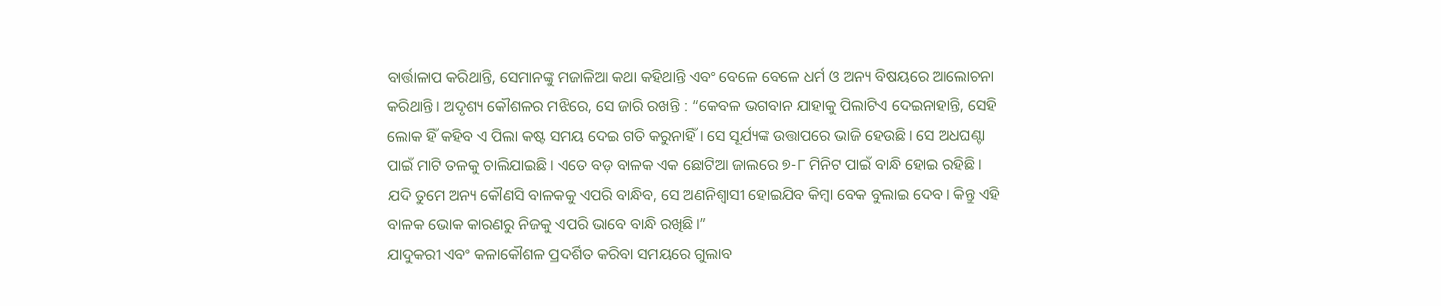ବାର୍ତ୍ତାଳାପ କରିଥାନ୍ତି, ସେମାନଙ୍କୁ ମଜାଳିଆ କଥା କହିଥାନ୍ତି ଏବଂ ବେଳେ ବେଳେ ଧର୍ମ ଓ ଅନ୍ୟ ବିଷୟରେ ଆଲୋଚନା କରିଥାନ୍ତି। ଅଦୃଶ୍ୟ କୌଶଳର ମଝିରେ, ସେ ଜାରି ରଖନ୍ତି : “କେବଳ ଭଗବାନ ଯାହାକୁ ପିଲାଟିଏ ଦେଇନାହାନ୍ତି, ସେହି ଲୋକ ହିଁ କହିବ ଏ ପିଲା କଷ୍ଟ ସମୟ ଦେଇ ଗତି କରୁନାହିଁ। ସେ ସୂର୍ଯ୍ୟଙ୍କ ଉତ୍ତାପରେ ଭାଜି ହେଉଛି। ସେ ଅଧଘଣ୍ଟା ପାଇଁ ମାଟି ତଳକୁ ଚାଲିଯାଇଛି। ଏତେ ବଡ଼ ବାଳକ ଏକ ଛୋଟିଆ ଜାଲରେ ୭-୮ ମିନିଟ ପାଇଁ ବାନ୍ଧି ହୋଇ ରହିଛି। ଯଦି ତୁମେ ଅନ୍ୟ କୌଣସି ବାଳକକୁ ଏପରି ବାନ୍ଧିବ, ସେ ଅଣନିଶ୍ୱାସୀ ହୋଇଯିବ କିମ୍ବା ବେକ ବୁଲାଇ ଦେବ। କିନ୍ତୁ ଏହି ବାଳକ ଭୋକ କାରଣରୁ ନିଜକୁ ଏପରି ଭାବେ ବାନ୍ଧି ରଖିଛି।”
ଯାଦୁକରୀ ଏବଂ କଳାକୌଶଳ ପ୍ରଦର୍ଶିତ କରିବା ସମୟରେ ଗୁଲାବ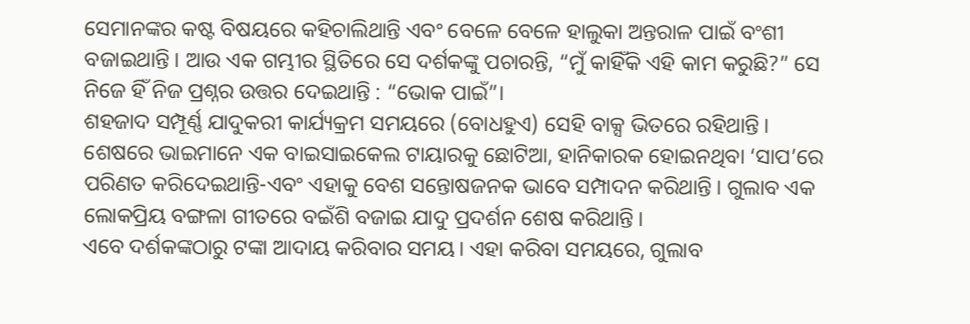ସେମାନଙ୍କର କଷ୍ଟ ବିଷୟରେ କହିଚାଲିଥାନ୍ତି ଏବଂ ବେଳେ ବେଳେ ହାଲୁକା ଅନ୍ତରାଳ ପାଇଁ ବଂଶୀ ବଜାଇଥାନ୍ତି। ଆଉ ଏକ ଗମ୍ଭୀର ସ୍ଥିତିରେ ସେ ଦର୍ଶକଙ୍କୁ ପଚାରନ୍ତି, “ମୁଁ କାହିଁକି ଏହି କାମ କରୁଛି?” ସେ ନିଜେ ହିଁ ନିଜ ପ୍ରଶ୍ନର ଉତ୍ତର ଦେଇଥାନ୍ତି : “ଭୋକ ପାଇଁ”।
ଶହଜାଦ ସମ୍ପୂର୍ଣ୍ଣ ଯାଦୁକରୀ କାର୍ଯ୍ୟକ୍ରମ ସମୟରେ (ବୋଧହୁଏ) ସେହି ବାକ୍ସ ଭିତରେ ରହିଥାନ୍ତି।
ଶେଷରେ ଭାଇମାନେ ଏକ ବାଇସାଇକେଲ ଟାୟାରକୁ ଛୋଟିଆ, ହାନିକାରକ ହୋଇନଥିବା ‘ସାପ’ରେ ପରିଣତ କରିଦେଇଥାନ୍ତି-ଏବଂ ଏହାକୁ ବେଶ ସନ୍ତୋଷଜନକ ଭାବେ ସମ୍ପାଦନ କରିଥାନ୍ତି। ଗୁଲାବ ଏକ ଲୋକପ୍ରିୟ ବଙ୍ଗଳା ଗୀତରେ ବଇଁଶି ବଜାଇ ଯାଦୁ ପ୍ରଦର୍ଶନ ଶେଷ କରିଥାନ୍ତି।
ଏବେ ଦର୍ଶକଙ୍କଠାରୁ ଟଙ୍କା ଆଦାୟ କରିବାର ସମୟ। ଏହା କରିବା ସମୟରେ, ଗୁଲାବ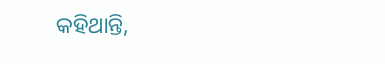କହିଥାନ୍ତି,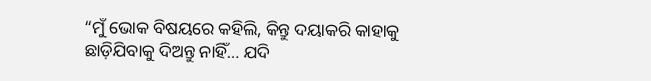“ମୁଁ ଭୋକ ବିଷୟରେ କହିଲି, କିନ୍ତୁ ଦୟାକରି କାହାକୁ ଛାଡ଼ିଯିବାକୁ ଦିଅନ୍ତୁ ନାହିଁ… ଯଦି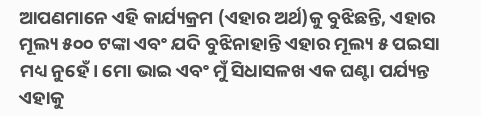ଆପଣମାନେ ଏହି କାର୍ଯ୍ୟକ୍ରମ (ଏହାର ଅର୍ଥ)କୁ ବୁଝିଛନ୍ତି, ଏହାର ମୂଲ୍ୟ ୫୦୦ ଟଙ୍କା ଏବଂ ଯଦି ବୁଝିନାହାନ୍ତି ଏହାର ମୂଲ୍ୟ ୫ ପଇସା ମଧ୍ୟ ନୁହେଁ। ମୋ ଭାଇ ଏବଂ ମୁଁ ସିଧାସଳଖ ଏକ ଘଣ୍ଟା ପର୍ଯ୍ୟନ୍ତ ଏହାକୁ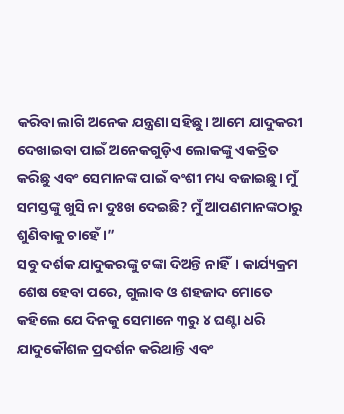କରିବା ଲାଗି ଅନେକ ଯନ୍ତ୍ରଣା ସହିଛୁ। ଆମେ ଯାଦୁକରୀ ଦେଖାଇବା ପାଇଁ ଅନେକଗୁଡ଼ିଏ ଲୋକଙ୍କୁ ଏକତ୍ରିତ କରିଛୁ ଏବଂ ସେମାନଙ୍କ ପାଇଁ ବଂଶୀ ମଧ୍ୟ ବଜାଇଛୁ। ମୁଁ ସମସ୍ତଙ୍କୁ ଖୁସି ନା ଦୁଃଖ ଦେଇଛି? ମୁଁ ଆପଣମାନଙ୍କଠାରୁ ଶୁଣିବାକୁ ଚାହେଁ।”
ସବୁ ଦର୍ଶକ ଯାଦୁକରଙ୍କୁ ଟଙ୍କା ଦିଅନ୍ତି ନାହିଁ। କାର୍ଯ୍ୟକ୍ରମ ଶେଷ ହେବା ପରେ, ଗୁଲାବ ଓ ଶହଜାଦ ମୋତେ କହିଲେ ଯେ ଦିନକୁ ସେମାନେ ୩ରୁ ୪ ଘଣ୍ଟା ଧରି ଯାଦୁକୌଶଳ ପ୍ରଦର୍ଶନ କରିଥାନ୍ତି ଏବଂ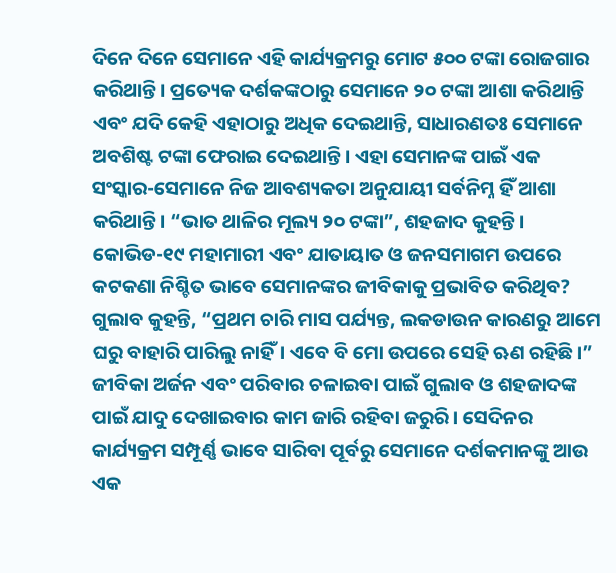ଦିନେ ଦିନେ ସେମାନେ ଏହି କାର୍ଯ୍ୟକ୍ରମରୁ ମୋଟ ୫୦୦ ଟଙ୍କା ରୋଜଗାର କରିଥାନ୍ତି। ପ୍ରତ୍ୟେକ ଦର୍ଶକଙ୍କଠାରୁ ସେମାନେ ୨୦ ଟଙ୍କା ଆଶା କରିଥାନ୍ତି ଏବଂ ଯଦି କେହି ଏହାଠାରୁ ଅଧିକ ଦେଇଥାନ୍ତି, ସାଧାରଣତଃ ସେମାନେ ଅବଶିଷ୍ଟ ଟଙ୍କା ଫେରାଇ ଦେଇଥାନ୍ତି। ଏହା ସେମାନଙ୍କ ପାଇଁ ଏକ ସଂସ୍କାର-ସେମାନେ ନିଜ ଆବଶ୍ୟକତା ଅନୁଯାୟୀ ସର୍ବନିମ୍ନ ହିଁ ଆଶା କରିଥାନ୍ତି। “ଭାତ ଥାଳିର ମୂଲ୍ୟ ୨୦ ଟଙ୍କା”, ଶହଜାଦ କୁହନ୍ତି।
କୋଭିଡ-୧୯ ମହାମାରୀ ଏବଂ ଯାତାୟାତ ଓ ଜନସମାଗମ ଉପରେ କଟକଣା ନିଶ୍ଚିତ ଭାବେ ସେମାନଙ୍କର ଜୀବିକାକୁ ପ୍ରଭାବିତ କରିଥିବ? ଗୁଲାବ କୁହନ୍ତି, “ପ୍ରଥମ ଚାରି ମାସ ପର୍ଯ୍ୟନ୍ତ, ଲକଡାଉନ କାରଣରୁ ଆମେ ଘରୁ ବାହାରି ପାରିଲୁ ନାହିଁ। ଏବେ ବି ମୋ ଉପରେ ସେହି ଋଣ ରହିଛି।”
ଜୀବିକା ଅର୍ଜନ ଏବଂ ପରିବାର ଚଳାଇବା ପାଇଁ ଗୁଲାବ ଓ ଶହଜାଦଙ୍କ ପାଇଁ ଯାଦୁ ଦେଖାଇବାର କାମ ଜାରି ରହିବା ଜରୁରି। ସେଦିନର କାର୍ଯ୍ୟକ୍ରମ ସମ୍ପୂର୍ଣ୍ଣ ଭାବେ ସାରିବା ପୂର୍ବରୁ ସେମାନେ ଦର୍ଶକମାନଙ୍କୁ ଆଉ ଏକ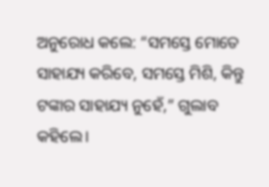ଅନୁରୋଧ କଲେ: “ସମସ୍ତେ ମୋତେ ସାହାଯ୍ୟ କରିବେ, ସମସ୍ତେ ମିଶି, କିନ୍ତୁ ଟଙ୍କାର ସାହାଯ୍ୟ ନୁହେଁ,” ଗୁଲାବ କହିଲେ।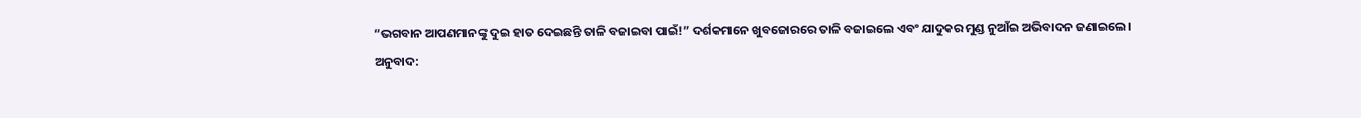“ଭଗବାନ ଆପଣମାନଙ୍କୁ ଦୁଇ ହାତ ଦେଇଛନ୍ତି ତାଳି ବଜାଇବା ପାଇଁ!” ଦର୍ଶକମାନେ ଖୁବଜୋରରେ ତାଳି ବଜାଇଲେ ଏବଂ ଯାଦୁକର ମୁଣ୍ଡ ନୁଆଁଇ ଅଭିବାଦନ ଜଣାଇଲେ।
ଅନୁବାଦ: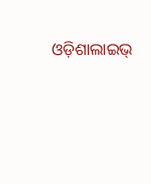ଓଡ଼ିଶାଲାଇଭ୍